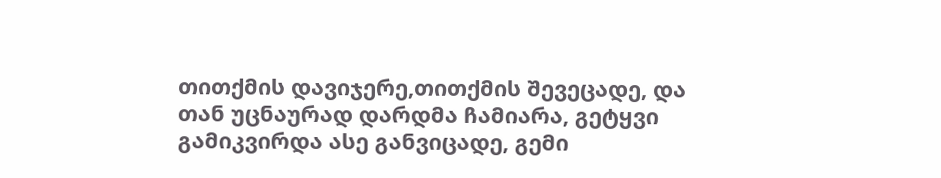თითქმის დავიჯერე,თითქმის შევეცადე, და თან უცნაურად დარდმა ჩამიარა, გეტყვი გამიკვირდა ასე განვიცადე, გემი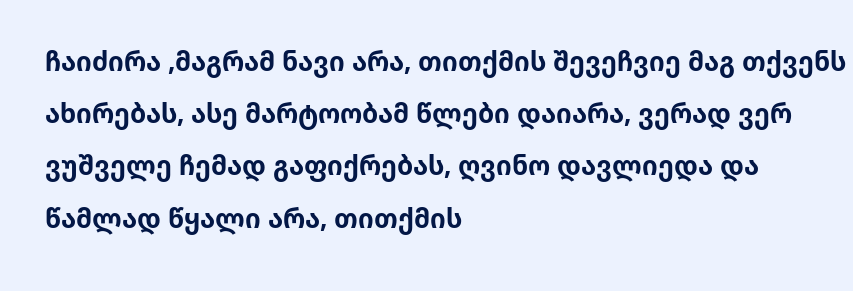ჩაიძირა ,მაგრამ ნავი არა, თითქმის შევეჩვიე მაგ თქვენს ახირებას, ასე მარტოობამ წლები დაიარა, ვერად ვერ ვუშველე ჩემად გაფიქრებას, ღვინო დავლიედა და წამლად წყალი არა, თითქმის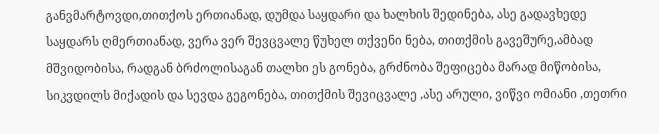განვმარტოვდი,თითქოს ერთიანად, დუმდა საყდარი და ხალხის შედინება, ასე გადავხედე საყდარს ღმერთიანად, ვერა ვერ შევცვალე წუხელ თქვენი ნება, თითქმის გავეშურე,ამბად მშვიდობისა, რადგან ბრძოლისაგან თალხი ეს გონება, გრძნობა შეფიცება მარად მიწობისა, სიკვდილს მიქადის და სევდა გეგონება, თითქმის შევიცვალე ,ასე არული, ვიწვი ომიანი ,თეთრი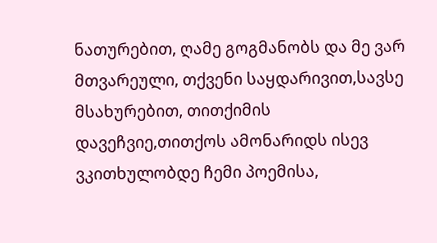ნათურებით, ღამე გოგმანობს და მე ვარ მთვარეული, თქვენი საყდარივით,სავსე მსახურებით, თითქიმის დავეჩვიე,თითქოს ამონარიდს ისევ ვკითხულობდე ჩემი პოემისა,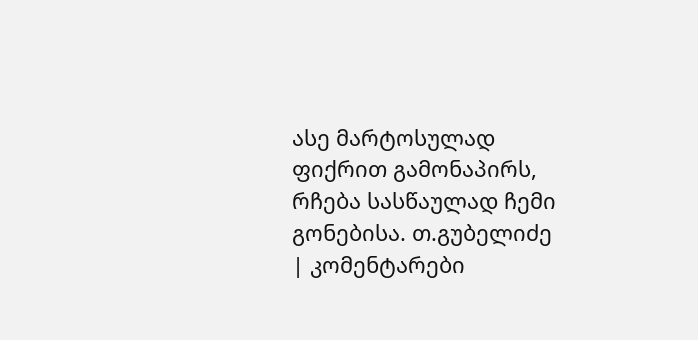ასე მარტოსულად ფიქრით გამონაპირს, რჩება სასწაულად ჩემი გონებისა. თ.გუბელიძე
| კომენტარები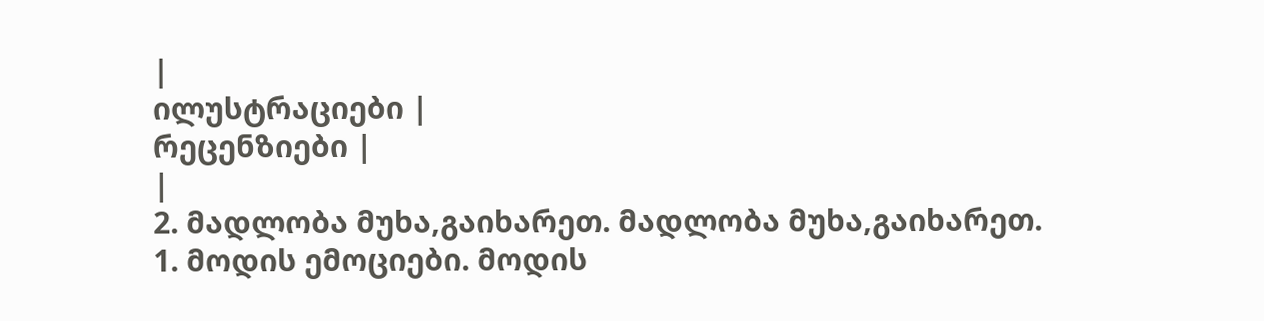|
ილუსტრაციები |
რეცენზიები |
|
2. მადლობა მუხა,გაიხარეთ. მადლობა მუხა,გაიხარეთ.
1. მოდის ემოციები. მოდის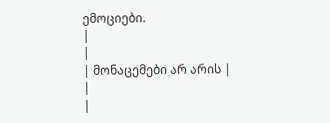ემოციები.
|
|
| მონაცემები არ არის |
|
|